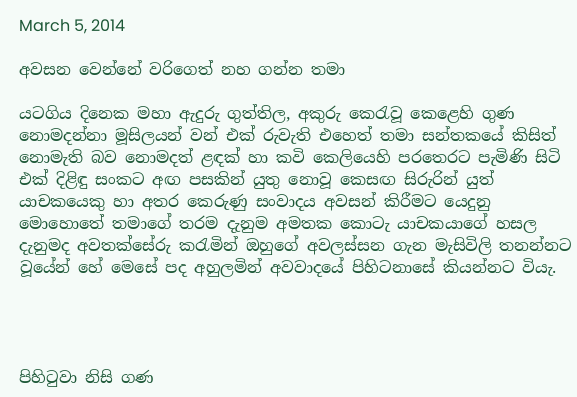March 5, 2014

අවසන වෙන්නේ වරිගෙත් නහ ගන්න තමා

යටගිය දිනෙක මහා ඇදුරු ගුත්තිල, අකුරු කෙරැවූ කෙළෙහි ගුණ නොමදන්නා මූසිලයන් වන් එක් රුවැති එහෙත් තමා සන්තකයේ කිසිත් නොමැති බව නොමදත් ළඳක් හා කවි කෙලියෙහි පරතෙරට පැමිණි සිටි එක් දිළිඳු සංකට අඟ පසකින් යුතු නොවූ කෙසඟ සිරුරින් යුත් යාචකයෙකු හා අතර කෙරුණු සංවාදය අවසන් කිරීමට යෙදුනු මොහොතේ තමාගේ තරම දැනුම අමතක කොටැ යාචකයාගේ හසල දැනුමද අවතක්සේරු කරැමින් ඔහුගේ අවලස්සන ගැන මැසිවිලි තනන්නට වූයේන් හේ මෙසේ පද අහුලමින් අවවාදයේ පිහිටනාසේ කියන්නට වියැ.




පිහිටුවා නිසි ගණ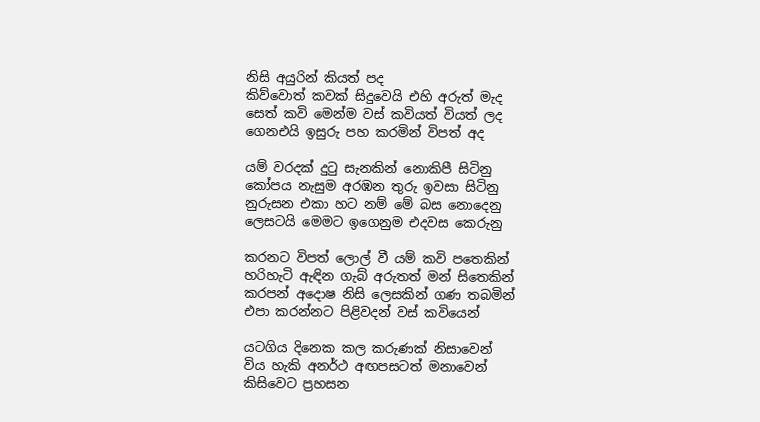නිසි අයුරින් කියත් පද
කිව්වොත් කවක් සිදුවෙයි එහි අරුත් මැද
සෙත් කවි මෙන්ම වස් කවියත් වියත් ලද
ගෙනඑයි ඉසුරු පහ කරමින් විපත් අද

යම් වරදක් දුටු සැනකින් නොකිපී සිටිනු
කෝපය නැසුම අරඹන තුරු ඉවසා සිටිනු
නුරුසන එකා හට නම් මේ බස නොදෙනු
ලෙසටයි මෙමට ඉගෙනුම එදවස කෙරුනු

කරනට විපත් ලොල් වී යම් කවි පතෙකින්
හරිහැටි ඇඳින ගැබ් අරුතත් මන් සිතෙකින්
කරපන් අදොෂ නිසි ලෙසකින් ගණ තබමින්
එපා කරන්නට පිළිවදන් වස් කවියෙන්

යටගිය දිනෙක කල කරුණක් නිසාවෙන්
විය හැකි අනර්ථ අඟපසටත් මනාවෙන්
කිසිවෙට ප්‍රහසන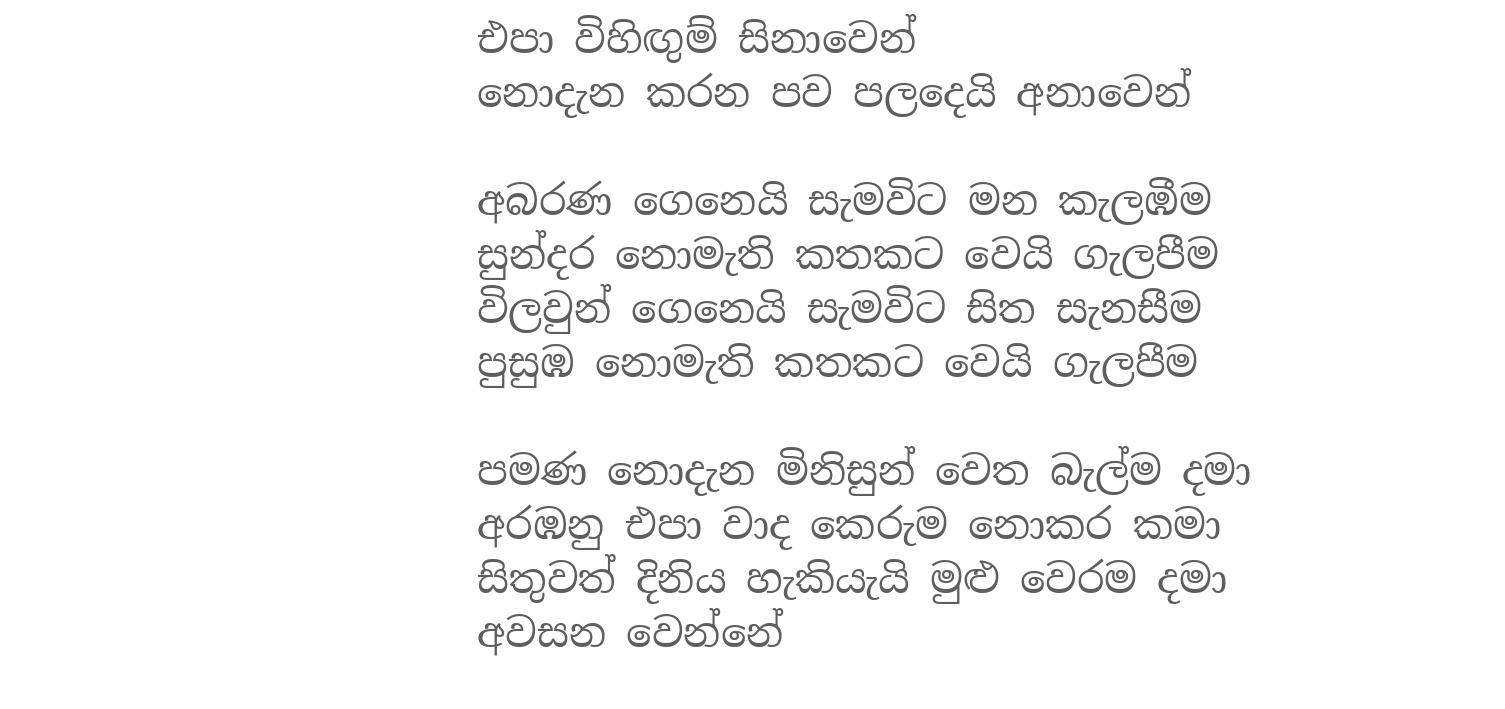එපා විහිඟුම් සිනාවෙන්
නොදැන කරන පව පලදෙයි අනාවෙන්

අබරණ ගෙනෙයි සැමවිට මන කැලඹීම
සුන්දර නොමැති කතකට වෙයි ගැලපීම
විලවුන් ගෙනෙයි සැමවිට සිත සැනසීම
පුසුඹ නොමැති කතකට වෙයි ගැලපීම

පමණ නොදැන මිනිසුන් වෙත බැල්ම දමා
අරඹනු එපා වාද කෙරුම නොකර කමා
සිතුවත් දිනිය හැකියැයි මුළු වෙරම දමා
අවසන වෙන්නේ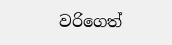වරිගෙත්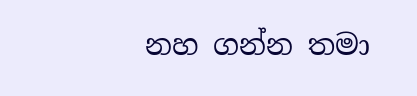නහ ගන්න තමා